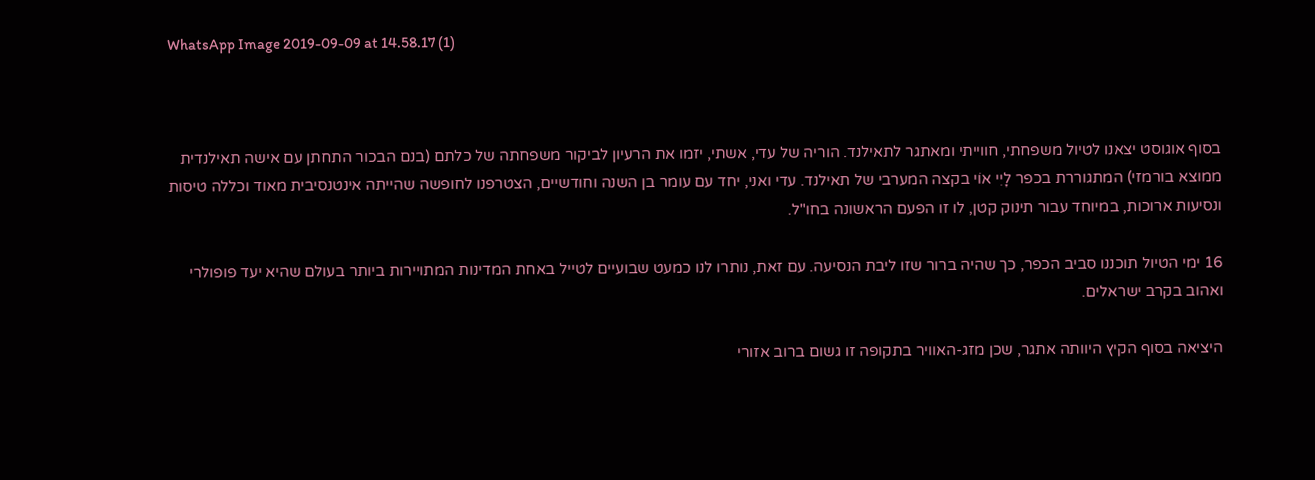WhatsApp Image 2019-09-09 at 14.58.17 (1)



בסוף אוגוסט יצאנו לטיול משפחתי, חווייתי ומאתגר לתאילנד. הוריה של עדי, אשתי, יזמו את הרעיון לביקור משפחתה של כלתם (בנם הבכור התחתן עם אישה תאילנדית ממוצא בורמזי) המתגוררת בכפר לָיִי אוֹי בקצה המערבי של תאילנד. עדי ואני, יחד עם עומר בן השנה וחודשיים, הצטרפנו לחופשה שהייתה אינטנסיבית מאוד וכללה טיסות ונסיעות ארוכות, במיוחד עבור תינוק קטן, לו זו הפעם הראשונה בחו"ל.

16 ימי הטיול תוכננו סביב הכפר, כך שהיה ברור שזו ליבת הנסיעה. עם זאת, נותרו לנו כמעט שבועיים לטייל באחת המדינות המתויירות ביותר בעולם שהיא יעד פופולרי ואהוב בקרב ישראלים.

היציאה בסוף הקיץ היוותה אתגר, שכן מזג-האוויר בתקופה זו גשום ברוב אזורי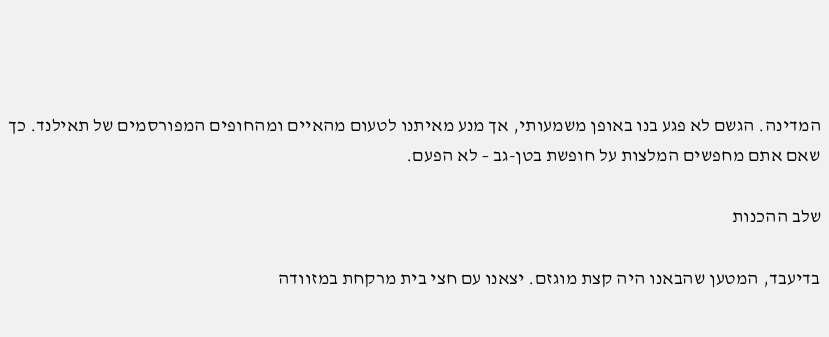המדינה. הגשם לא פגע בנו באופן משמעותי, אך מנע מאיתנו לטעום מהאיים ומהחופים המפורסמים של תאילנד. כך שאם אתם מחפשים המלצות על חופשת בטן-גב – לא הפעם.

שלב ההכנות

בדיעבד, המטען שהבאנו היה קצת מוגזם. יצאנו עם חצי בית מרקחת במזוודה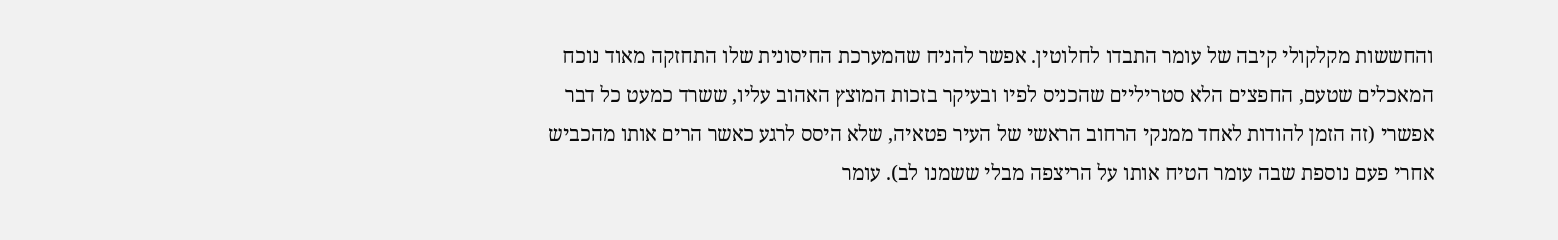והחששות מקלקולי קיבה של עומר התבדו לחלוטין. אפשר להניח שהמערכת החיסונית שלו התחזקה מאוד נוכח המאכלים שטעם, החפצים הלא סטריליים שהכניס לפיו ובעיקר בזכות המוצץ האהוב עליו, ששרד כמעט כל דבר אפשרי (זה הזמן להודות לאחד ממנקי הרחוב הראשי של העיר פטאיה, שלא היסס לרגע כאשר הרים אותו מהכביש אחרי פעם נוספת שבה עומר הטיח אותו על הריצפה מבלי ששמנו לב). עומר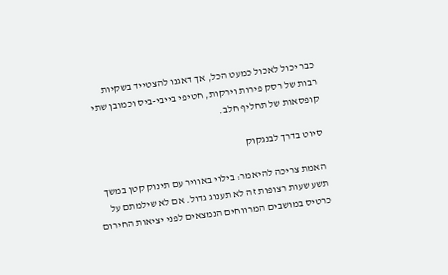כבר יכול לאכול כמעט הכל, אך דאגנו להצטייד בשקיות רבות של רסק פירות וירקות, חטיפי בייבי-ביס וכמובן שתי קופסאות של תחליף חלב.

סיוט בדרך לבנגקוק

האמת צריכה להיאמר: בילוי באוויר עם תינוק קטן במשך תשע שעות רצופות זה לא תענוג גדול. אם לא שילמתם על כרטיס במושבים המרווחים הנמצאים לפני יציאות החירום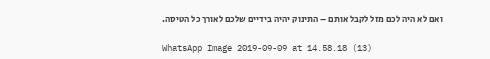ואם לא היה לכם מזל לקבל אותם – התינוק יהיה בידיים שלכם לאורך כל הטיסה.

WhatsApp Image 2019-09-09 at 14.58.18 (13)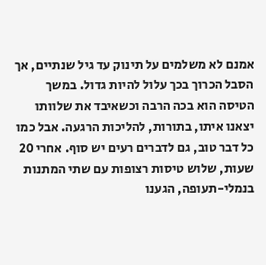אמנם לא משלמים על תינוק עד גיל שנתיים, אך הסבל הכרוך בכך עלול להיות גדול. במשך הטיסה הוא בכה הרבה וכשאיבד את שלוותו יצאנו איתו, בתורות, להליכות הרגעה. אבל כמו כל דבר טוב, גם לדברים רעים יש סוף. אחרי 20 שעות, שלוש טיסות רצופות עם שתי המתנות בנמלי-תעופה, הגענו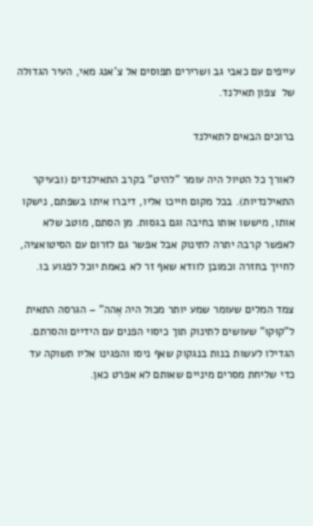עייפים עם כאבי גב ושרירים תפוסים אל צ'אנג מאי, העיר הגדולה של  צפון תאילנד.

ברוכים הבאים לתאילנד

לאורך כל הטיול היה עומר "להיט" בקרב התאילנדים (ובעיקר התאילנדיות). בכל מקום חייכו אליו, דיברו איתו בשפתם, נישקו אותו, מיששו אותו בחיבה וגם בגסות. מן הסתם, מוטב שלא לאפשר קרבה יתרה לתינוק אבל אפשר גם לזרום עם הסיטואציה, לחייך בחזרה וכמובן לוודא שאף זר לא באמת יוכל לפגוע בו.

צמד המלים שעומר שמע יותר מכול היה אֶהה" – הגרסה התאית ל"קוּקוּ" שעושים לתינוק תוך כיסוי הפנים עם הידיים והסרתם. הגדילו לעשות בנות בנגקוק שאף ניסו והפגינו אליו תשוקה עד כדי שליחת מסרים מיניים שאותם לא אפרט כאן.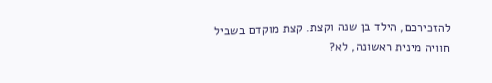להזכירכם, הילד בן שנה וקצת. קצת מוקדם בשביל חוויה מינית ראשונה, לא?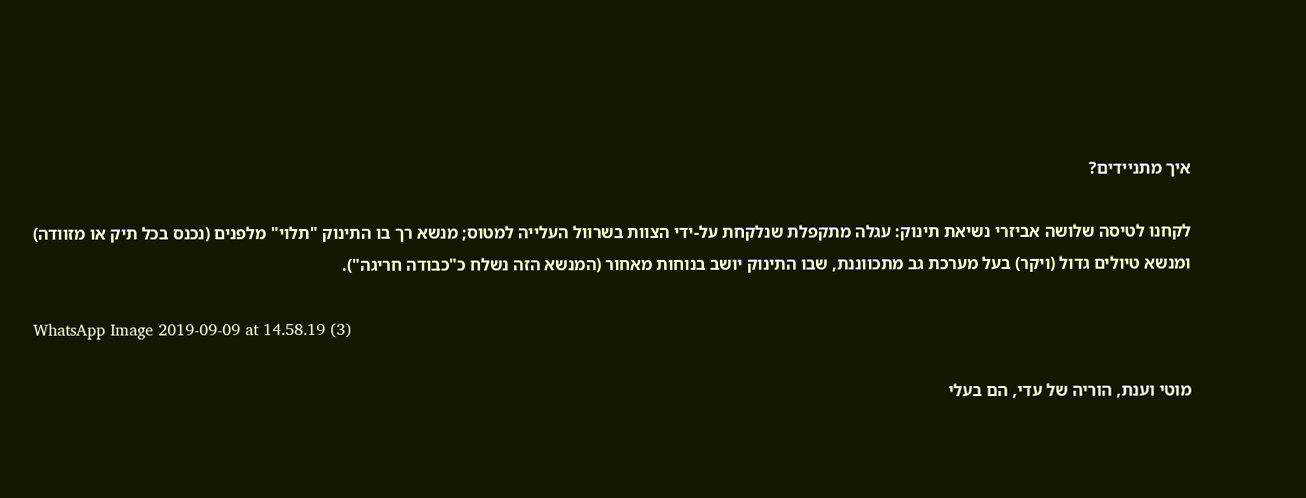איך מתניידים?

לקחנו לטיסה שלושה אביזרי נשיאת תינוק: עגלה מתקפלת שנלקחת על-ידי הצוות בשרוול העלייה למטוס; מנשא רך בו התינוק "תלוי" מלפנים (נכנס בכל תיק או מזוודה) ומנשא טיולים גדול (ויקר) בעל מערכת גב מתכווננת, שבו התינוק יושב בנוחות מאחור (המנשא הזה נשלח כ"כבודה חריגה").

WhatsApp Image 2019-09-09 at 14.58.19 (3)

מוטי וענת, הוריה של עדי, הם בעלי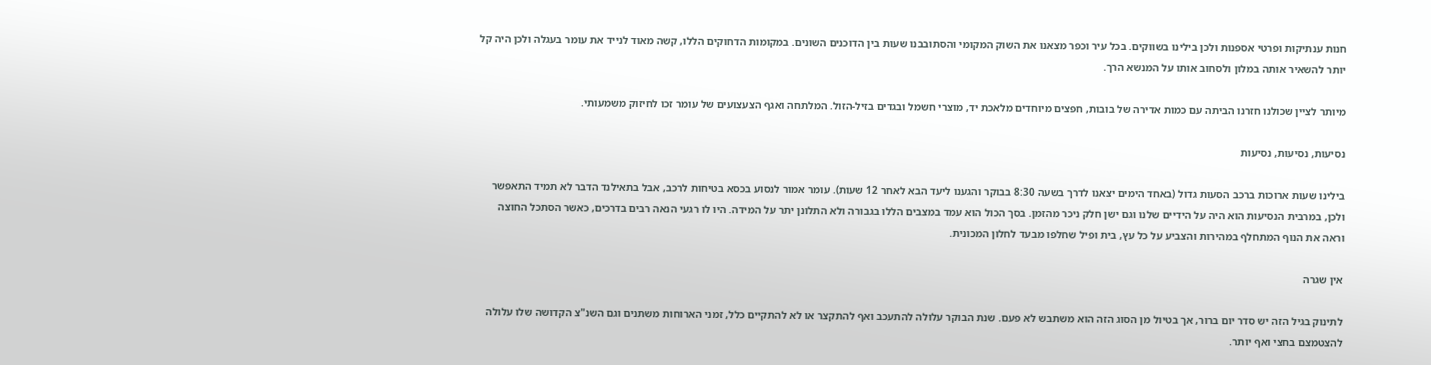חנות ענתיקות ופרטי אספנות ולכן בילינו בשווקים. בכל עיר וכפר מצאנו את השוק המקומי והסתובבנו שעות בין הדוכנים השונים. במקומות הדחוקים הללו, קשה מאוד לנייד את עומר בעגלה ולכן היה קל יותר להשאיר אותה במלון ולסחוב אותו על המנשא הרך.

מיותר לציין שכולנו חזרנו הביתה עם כמות אדירה של בובות, חפצים מיוחדים מלאכת יד, מוצרי חשמל ובגדים בזיל-הזול. המלתחה ואגף הצעצועים של עומר זכו לחיזוק משמעותי.

נסיעות, נסיעות, נסיעות

בילינו שעות ארוכות ברכב הסעות גדול (באחד הימים יצאנו לדרך בשעה 8:30 בבוקר והגענו ליעד הבא לאחר 12 שעות). עומר אמור לנסוע בכסא בטיחות לרכב, אבל בתאילנד הדבר לא תמיד התאפשר ולכן, במרבית הנסיעות הוא היה על הידיים שלנו וגם ישן חלק ניכר מהזמן. בסך הכול הוא עמד במצבים הללו בגבורה ולא התלונן יתר על המידה. היו לו רגעי הנאה רבים בדרכים, כאשר הסתכל החוצה וראה את הנוף המתחלף במהירות והצביע על כל עץ, בית ופיל שחלפו מבעד לחלון המכונית.

אין שגרה

לתינוק בגיל הזה יש סדר יום ברור, אך בטיול מן הסוג הזה הוא משתבש לא פעם. שנת הבוקר עלולה להתעכב ואף להתקצר או לא להתקיים כלל, זמני הארוחות משתנים וגם השנ"צ הקדושה שלו עלולה להצטמצם בחצי ואף יותר.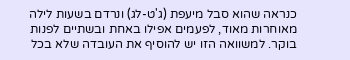כנראה שהוא סבל מיעפת (ג'ט-לג) ונרדם בשעות לילה מאוחרות מאוד, לפעמים אפילו באחת ובשתיים לפנות בוקר. למשוואה הזו יש להוסיף את העובדה שלא בכל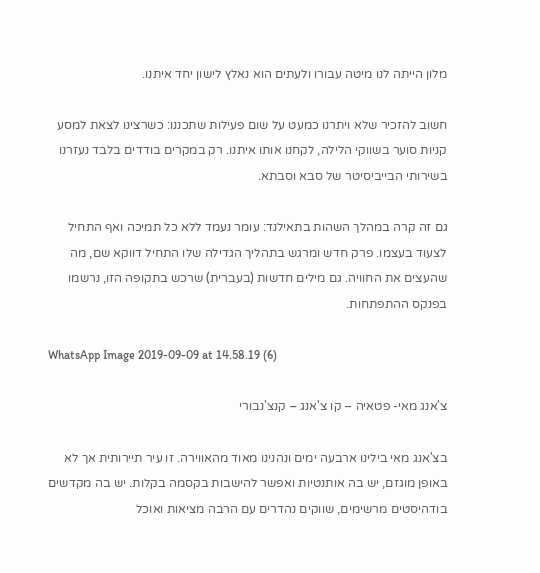מלון הייתה לנו מיטה עבורו ולעתים הוא נאלץ לישון יחד איתנו.

חשוב להזכיר שלא ויתרנו כמעט על שום פעילות שתכננו: כשרצינו לצאת למסע קניות סוער בשווקי הלילה, לקחנו אותו איתנו. רק במקרים בודדים בלבד נעזרנו בשירותי הבייביסיטר של סבא וסבתא.

גם זה קרה במהלך השהות בתאילנד: עומר נעמד ללא כל תמיכה ואף התחיל לצעוד בעצמו. פרק חדש ומרגש בתהליך הגדילה שלו התחיל דווקא שם, מה שהעצים את החוויה. גם מילים חדשות (בעברית) שרכש בתקופה הזו, נרשמו בפנקס ההתפתחות.

WhatsApp Image 2019-09-09 at 14.58.19 (6)

צ'אנג מאי- פטאיה – קו צ'אנג – קנצ'נבורי

בצ'אנג מאי בילינו ארבעה ימים ונהנינו מאוד מהאווירה. זו עיר תיירותית אך לא באופן מוגזם, יש בה אותנטיות ואפשר להישבות בקסמה בקלות. יש בה מקדשים בודהיסטים מרשימים, שווקים נהדרים עם הרבה מציאות ואוכל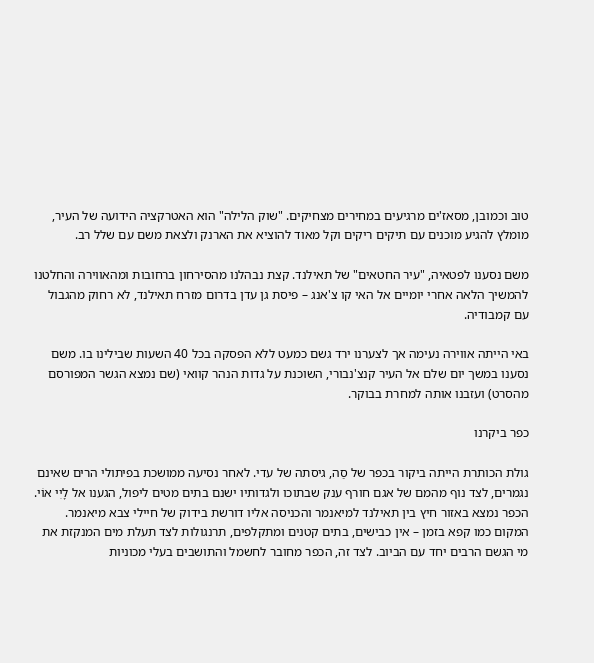טוב וכמובן, מסאז'ים מרגיעים במחירים מצחיקים. "שוק הלילה" הוא האטרקציה הידועה של העיר, מומלץ להגיע מוכנים עם תיקים ריקים וקל מאוד להוציא את הארנק ולצאת משם עם שלל רב.

משם נסענו לפטאיה, "עיר החטאים" של תאילנד. קצת נבהלנו מהסירחון ברחובות ומהאווירה והחלטנו להמשיך הלאה אחרי יומיים אל האי קו צ'אנג – פיסת גן עדן בדרום מזרח תאילנד, לא רחוק מהגבול עם קמבודיה.

באי הייתה אווירה נעימה אך לצערנו ירד גשם כמעט ללא הפסקה בכל 40 השעות שבילינו בו. משם נסענו במשך יום שלם אל העיר קנצ'נבורי, השוכנת על גדות הנהר קוואי (שם נמצא הגשר המפורסם מהסרט) ועזבנו אותה למחרת בבוקר.

כפר ביקרנו

גולת הכותרת הייתה ביקור בכפר של סַה, גיסתה של עדי. לאחר נסיעה ממושכת בפיתולי הרים שאינם נגמרים, לצד נוף מהמם של אגם חורף ענק שבתוכו ולגדותיו ישנם בתים מטים ליפול, הגענו אל לָיִי אוֹי. הכפר נמצא באזור חיץ בין תאילנד למיאנמר והכניסה אליו דורשת בידוק של חיילי צבא מיאנמר. המקום כמו קפא בזמן – אין כבישים, בתים קטנים ומתקלפים, תרנגולות לצד תעלת מים המנקזת את מי הגשם הרבים יחד עם הביוב. לצד זה, הכפר מחובר לחשמל והתושבים בעלי מכוניות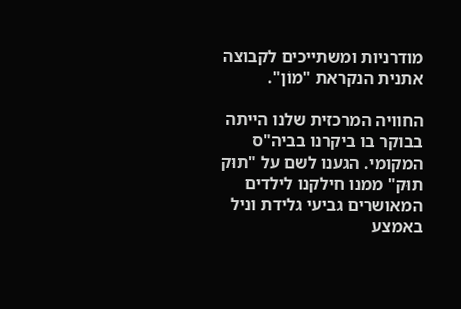מודרניות ומשתייכים לקבוצה אתנית הנקראת "מוֹן".

החוויה המרכזית שלנו הייתה בבוקר בו ביקרנו בביה"ס המקומי. הגענו לשם על "תוּק תוּק" ממנו חילקנו לילדים המאושרים גביעי גלידת וניל באמצע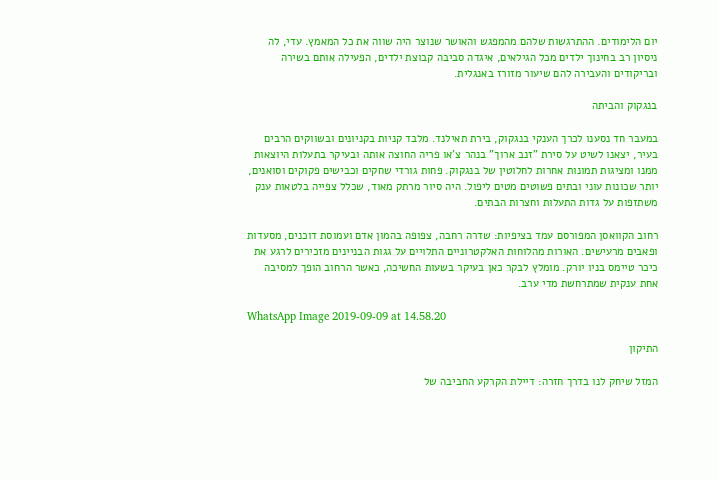יום הלימודים. ההתרגשות שלהם מהמפגש והאושר שנוצר היה שווה את כל המאמץ. עדי, לה ניסיון רב בחינוך ילדים מכל הגילאים, איגדה סביבה קבוצת ילדים, הפעילה אותם בשירה ובריקודים והעבירה להם שיעור מזורז באנגלית.

בנגקוק והביתה

במעבר חד נסענו לכרך הענקי בנגקוק, בירת תאילנד. מלבד קניות בקניונים ובשווקים הרבים בעיר, יצאנו לשיט על סירת "זנב ארוך" בנהר צ'או פריה החוצה אותה ובעיקר בתעלות היוצאות ממנו ומציגות תמונות אחרות לחלוטין של בנגקוק. פחות גורדי שחקים וכבישים פקוקים וסואנים, יותר שכונות עוני ובתים פשוטים מטים ליפול. היה סיור מרתק מאוד, שכלל צפייה בלטאות ענק משתזפות על גדות התעלות וחצרות הבתים.

רחוב הקוואסן המפורסם עמד בציפיות: שדרה רחבה, צפופה בהמון אדם ועמוסת דוכנים, מסעדות ופאבים מרעישים. האורות מהלוחות האלקטרוניים התלויים על גגות הבניינים מזכירים לרגע את כיכר טיימס בניו יורק. מומלץ לבקר כאן בעיקר בשעות החשיכה, כאשר הרחוב הופך למסיבה אחת ענקית שמתרחשת מדי ערב.

WhatsApp Image 2019-09-09 at 14.58.20

התיקון

המזל שיחק לנו בדרך חזרה: דיילת הקרקע החביבה של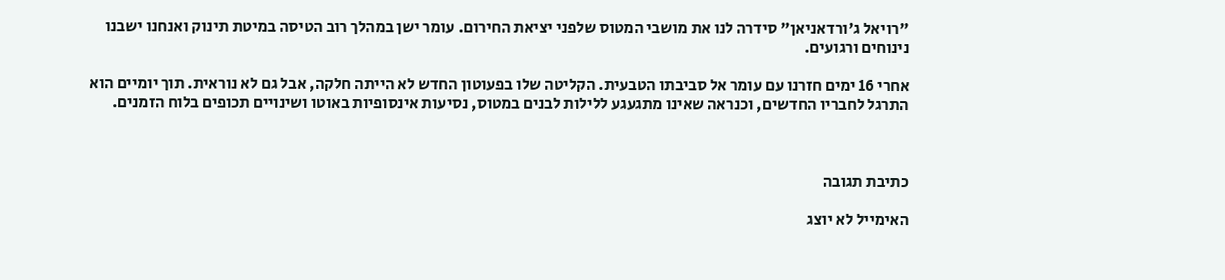"רויאל ג'ורדאניאן" סידרה לנו את מושבי המטוס שלפני יציאת החירום. עומר ישן במהלך רוב הטיסה במיטת תינוק ואנחנו ישבנו נינוחים ורגועים.

אחרי 16 ימים חזרנו עם עומר אל סביבתו הטבעית. הקליטה שלו בפעוטון החדש לא הייתה חלקה, אבל גם לא נוראית. תוך יומיים הוא התרגל לחבריו החדשים, וכנראה שאינו מתגעגע ללילות לבנים במטוס, נסיעות אינסופיות באוטו ושינויים תכופים בלוח הזמנים.



כתיבת תגובה

האימייל לא יוצג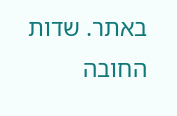באתר. שדות החובה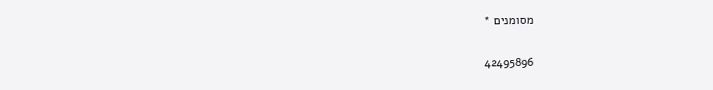מסומנים *

42495896